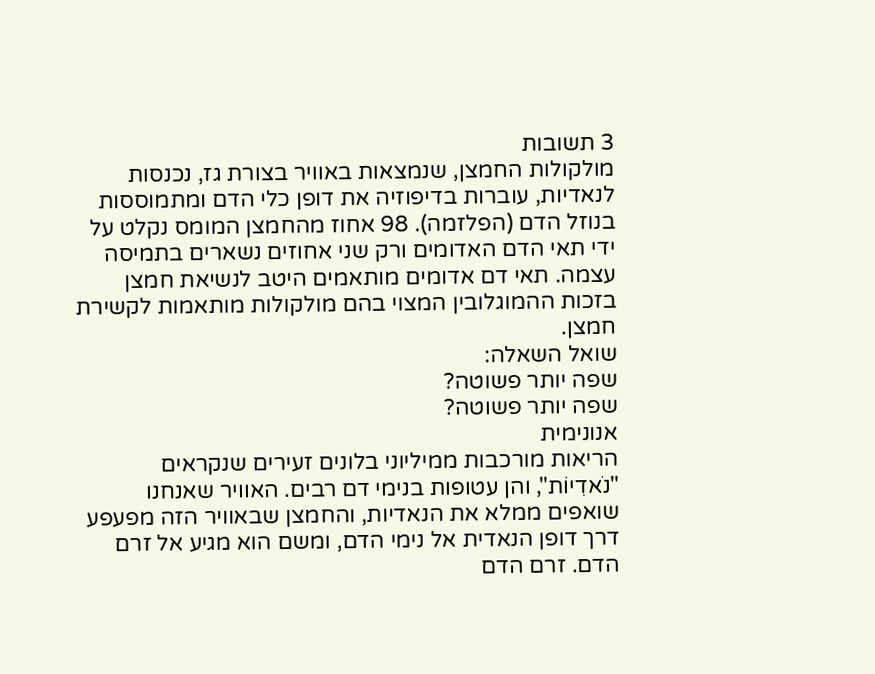3 תשובות
מולקולות החמצן, שנמצאות באוויר בצורת גז, נכנסות לנאדיות, עוברות בדיפוזיה את דופן כלי הדם ומתמוססות בנוזל הדם (הפלזמה). 98 אחוז מהחמצן המומס נקלט על ידי תאי הדם האדומים ורק שני אחוזים נשארים בתמיסה עצמה. תאי דם אדומים מותאמים היטב לנשיאת חמצן בזכות ההמוגלובין המצוי בהם מולקולות מותאמות לקשירת חמצן.
שואל השאלה:
שפה יותר פשוטה?
שפה יותר פשוטה?
אנונימית
הריאות מורכבות ממיליוני בלונים זעירים שנקראים "נֹאדִיוֹת", והן עטופות בנימי דם רבים. האוויר שאנחנו שואפים ממלא את הנאדיות, והחמצן שבאוויר הזה מפעפע דרך דופן הנאדית אל נימי הדם, ומשם הוא מגיע אל זרם הדם. זרם הדם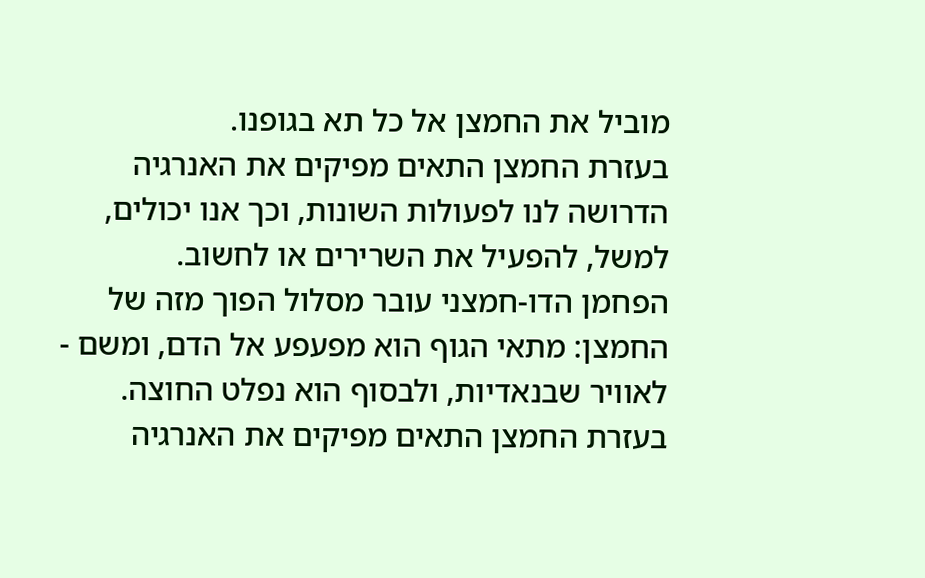מוביל את החמצן אל כל תא בגופנו.
בעזרת החמצן התאים מפיקים את האנרגיה הדרושה לנו לפעולות השונות, וכך אנו יכולים, למשל, להפעיל את השרירים או לחשוב.
הפחמן הדו-חמצני עובר מסלול הפוך מזה של החמצן: מתאי הגוף הוא מפעפע אל הדם, ומשם - לאוויר שבנאדיות, ולבסוף הוא נפלט החוצה.
בעזרת החמצן התאים מפיקים את האנרגיה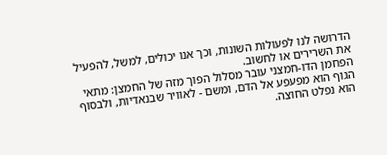הדרושה לנו לפעולות השונות, וכך אנו יכולים, למשל, להפעיל את השרירים או לחשוב.
הפחמן הדו-חמצני עובר מסלול הפוך מזה של החמצן: מתאי הגוף הוא מפעפע אל הדם, ומשם - לאוויר שבנאדיות, ולבסוף הוא נפלט החוצה.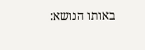באותו הנושא: